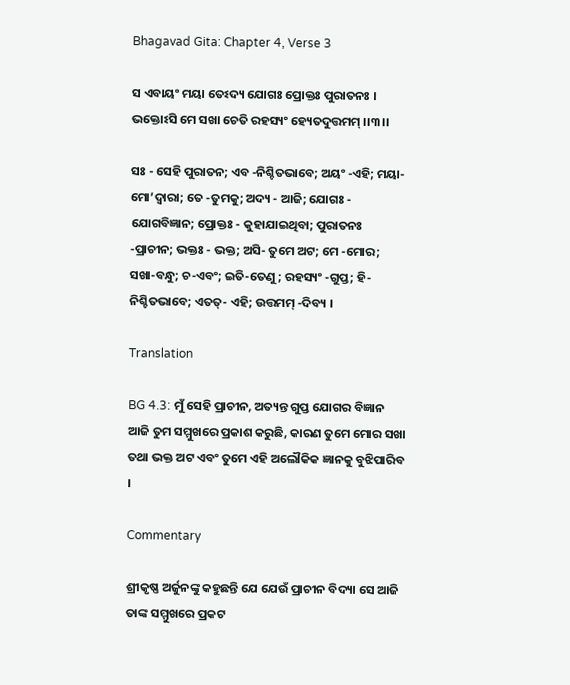Bhagavad Gita: Chapter 4, Verse 3

ସ ଏବାୟଂ ମୟା ତେଽଦ୍ୟ ଯୋଗଃ ପ୍ରୋକ୍ତଃ ପୁରାତନଃ ।
ଭକ୍ତୋଽସି ମେ ସଖା ଚେତି ରହସ୍ୟଂ ହ୍ୟେତଦୁତ୍ତମମ୍ ।।୩।।

ସଃ - ସେହି ପୁରାତନ; ଏବ -ନିଶ୍ଚିତଭାବେ; ଅୟଂ -ଏହି; ମୟା-ମୋ’ଦ୍ୱାରା; ତେ -ତୁମକୁ; ଅଦ୍ୟ - ଆଜି; ଯୋଗଃ - ଯୋଗବିଜ୍ଞାନ; ପ୍ରୋକ୍ତଃ - କୁହାଯାଇଥିବା; ପୁରାତନଃ -ପ୍ରାଚୀନ; ଭକ୍ତଃ - ଭକ୍ତ; ଅସି- ତୁମେ ଅଟ; ମେ -ମୋର; ସଖା-ବନ୍ଧୁ; ଚ-ଏବଂ; ଇତି-ତେଣୁ; ରହସ୍ୟଂ -ଗୁପ୍ତ; ହି-ନିଶ୍ଚିତଭାବେ; ଏତତ୍‌- ଏହି; ଉତ୍ତମମ୍ -ଦିବ୍ୟ ।

Translation

BG 4.3: ମୁଁ ସେହି ପ୍ରାଚୀନ, ଅତ୍ୟନ୍ତ ଗୁପ୍ତ ଯୋଗର ବିଜ୍ଞାନ ଆଜି ତୁମ ସମ୍ମୁଖରେ ପ୍ରକାଶ କରୁଛି, କାରଣ ତୁମେ ମୋର ସଖା ତଥା ଭକ୍ତ ଅଟ ଏବଂ ତୁମେ ଏହି ଅଲୌକିକ ଜ୍ଞାନକୁ ବୁଝିପାରିବ ।

Commentary

ଶ୍ରୀକୃଷ୍ଣ ଅର୍ଜୁନଙ୍କୁ କହୁଛନ୍ତି ଯେ ଯେଉଁ ପ୍ରାଚୀନ ବିଦ୍ୟା ସେ ଆଜି ତାଙ୍କ ସମ୍ମୁଖରେ ପ୍ରକଟ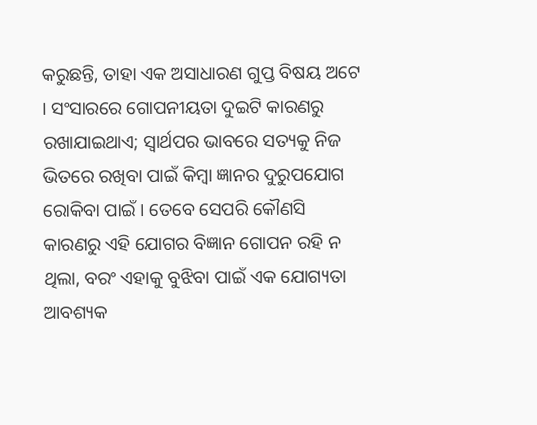କରୁଛନ୍ତି, ତାହା ଏକ ଅସାଧାରଣ ଗୁପ୍ତ ବିଷୟ ଅଟେ । ସଂସାରରେ ଗୋପନୀୟତା ଦୁଇଟି କାରଣରୁ ରଖାଯାଇଥାଏ; ସ୍ୱାର୍ଥପର ଭାବରେ ସତ୍ୟକୁ ନିଜ ଭିତରେ ରଖିବା ପାଇଁ କିମ୍ବା ଜ୍ଞାନର ଦୁରୁପଯୋଗ ରୋକିବା ପାଇଁ । ତେବେ ସେପରି କୌଣସି କାରଣରୁ ଏହି ଯୋଗର ବିଜ୍ଞାନ ଗୋପନ ରହି ନ ଥିଲା, ବରଂ ଏହାକୁ ବୁଝିବା ପାଇଁ ଏକ ଯୋଗ୍ୟତା ଆବଶ୍ୟକ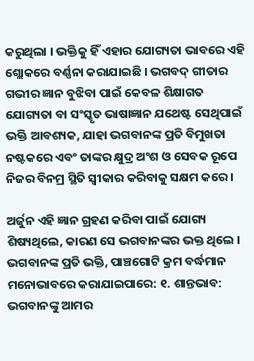କରୁଥିଲା । ଭକ୍ତିକୁ ହିଁ ଏହାର ଯୋଗ୍ୟତା ଭାବରେ ଏହି ଶ୍ଲୋକରେ ବର୍ଣ୍ଣନା କରାଯାଇଛି । ଭଗବଦ୍ ଗୀତାର ଗଭୀର ଜ୍ଞାନ ବୁଝିବା ପାଇଁ କେବଳ ଶିକ୍ଷାଗତ ଯୋଗ୍ୟତା ବା ସଂସ୍କୃତ ଭାଷାଜ୍ଞାନ ଯଥେଷ୍ଟ ସେଥିପାଇଁ ଭକ୍ତି ଆବଶ୍ୟକ, ଯାହା ଭଗବାନଙ୍କ ପ୍ରତି ବିମୁଖତା ନଷ୍ଟକରେ ଏବଂ ତାଙ୍କର କ୍ଷୁଦ୍ର ଅଂଶ ଓ ସେବକ ରୂପେ ନିଜର ବିନମ୍ର ସ୍ଥିତି ସ୍ୱୀକାର କରିବାକୁ ସକ୍ଷମ କରେ ।

ଅର୍ଜୁନ ଏହି ଜ୍ଞାନ ଗ୍ରହଣ କରିବା ପାଇଁ ଯୋଗ୍ୟ ଶିଷ୍ୟଥିଲେ, କାରଣ ସେ ଭଗବାନଙ୍କର ଭକ୍ତ ଥିଲେ । ଭଗବାନଙ୍କ ପ୍ରତି ଭକ୍ତି, ପାଞ୍ଚଗୋଟି କ୍ରମ ବର୍ଦ୍ଧମାନ ମନୋଭାବରେ କରାଯାଇପାରେ: ୧. ଶାନ୍ତଭାବ: ଭଗବାନଙ୍କୁ ଆମର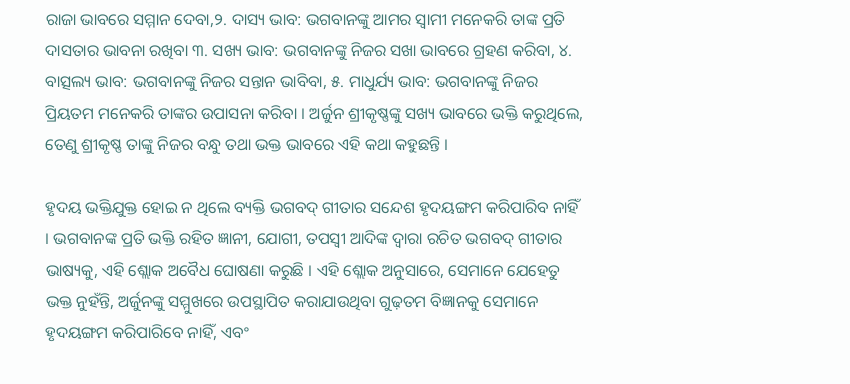ରାଜା ଭାବରେ ସମ୍ମାନ ଦେବା,୨. ଦାସ୍ୟ ଭାବ: ଭଗବାନଙ୍କୁ ଆମର ସ୍ୱାମୀ ମନେକରି ତାଙ୍କ ପ୍ରତି ଦାସତାର ଭାବନା ରଖିବା ୩. ସଖ୍ୟ ଭାବ: ଭଗବାନଙ୍କୁ ନିଜର ସଖା ଭାବରେ ଗ୍ରହଣ କରିବା, ୪. ବାତ୍ସଲ୍ୟ ଭାବ: ଭଗବାନଙ୍କୁ ନିଜର ସନ୍ତାନ ଭାବିବା, ୫. ମାଧୁର୍ଯ୍ୟ ଭାବ: ଭଗବାନଙ୍କୁ ନିଜର ପ୍ରିୟତମ ମନେକରି ତାଙ୍କର ଉପାସନା କରିବା । ଅର୍ଜୁନ ଶ୍ରୀକୃଷ୍ଣଙ୍କୁ ସଖ୍ୟ ଭାବରେ ଭକ୍ତି କରୁଥିଲେ, ତେଣୁ ଶ୍ରୀକୃଷ୍ଣ ତାଙ୍କୁ ନିଜର ବନ୍ଧୁ ତଥା ଭକ୍ତ ଭାବରେ ଏହି କଥା କହୁଛନ୍ତି ।

ହୃଦୟ ଭକ୍ତିଯୁକ୍ତ ହୋଇ ନ ଥିଲେ ବ୍ୟକ୍ତି ଭଗବଦ୍ ଗୀତାର ସନ୍ଦେଶ ହୃଦୟଙ୍ଗମ କରିପାରିବ ନାହିଁ । ଭଗବାନଙ୍କ ପ୍ରତି ଭକ୍ତି ରହିତ ଜ୍ଞାନୀ, ଯୋଗୀ, ତପସ୍ୱୀ ଆଦିଙ୍କ ଦ୍ୱାରା ରଚିତ ଭଗବଦ୍ ଗୀତାର ଭାଷ୍ୟକୁ, ଏହି ଶ୍ଲୋକ ଅବୈଧ ଘୋଷଣା କରୁଛି । ଏହି ଶ୍ଲୋକ ଅନୁସାରେ, ସେମାନେ ଯେହେତୁ ଭକ୍ତ ନୁହଁନ୍ତି, ଅର୍ଜୁନଙ୍କୁ ସମ୍ମୁଖରେ ଉପସ୍ଥାପିତ କରାଯାଉଥିବା ଗୁଢ଼ତମ ବିଜ୍ଞାନକୁ ସେମାନେ ହୃଦୟଙ୍ଗମ କରିପାରିବେ ନାହିଁ, ଏବଂ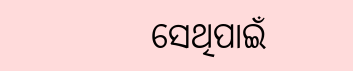ସେଥିପାଇଁ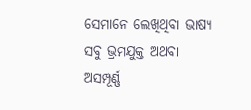ସେମାନେ ଲେଖିଥିବା ଭାଷ୍ୟ ସବୁ ଭ୍ରମଯୁକ୍ତ ଅଥବା ଅସମ୍ପୂର୍ଣ୍ଣ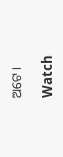ଅଟେ ।

Watch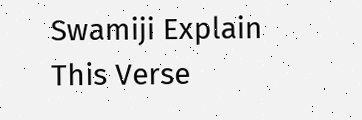Swamiji Explain This Verse